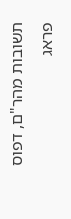תשובות מהר"ם, דפוס פראג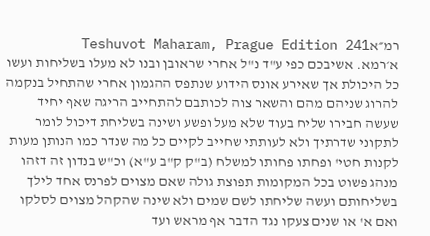רמ״אTeshuvot Maharam, Prague Edition 241
א׳רמא. אשיבכם כפי ע"ד נ"ל אחרי שראובן ובנו לא מעלו בשליחות ועשו כל היכולת אך שאירע אונס הידוע שנתפס ההגמון אחרי שהתחיל בנקמה להרוג שניהם מהם והשאר צוה לכותבם להתחייב הריגה שאף יחיד שעשה חבירו שליח בעוד שלא מעל ופשע ושינה בשליחת דיכול לומר לתקוני שדרתיך ולא לעותתי שחייב לקיים כל מה שנדר כמו הנותן מעות לקנות חטי' ופחתו פחותו למשלח (ב"ק ק"ב ע"א) וכ"ש בנדון זה דזהו מנהג פשוט בכל המקומות תפוצת גולה שאם מצוים לפרנס אחד לילך בשליחותם ועשה שליחתו לשם שמים ולא שינה שהקהל מצוים לסלקו ואם א' או שנים צעקו נגד הדבר אף מראש ועד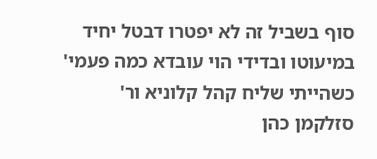סוף בשביל זה לא יפטרו דבטל יחיד במיעוטו ובדידי הוי עובדא כמה פעמי' כשהייתי שליח קהל קלוניא ור' סזלקמן כהן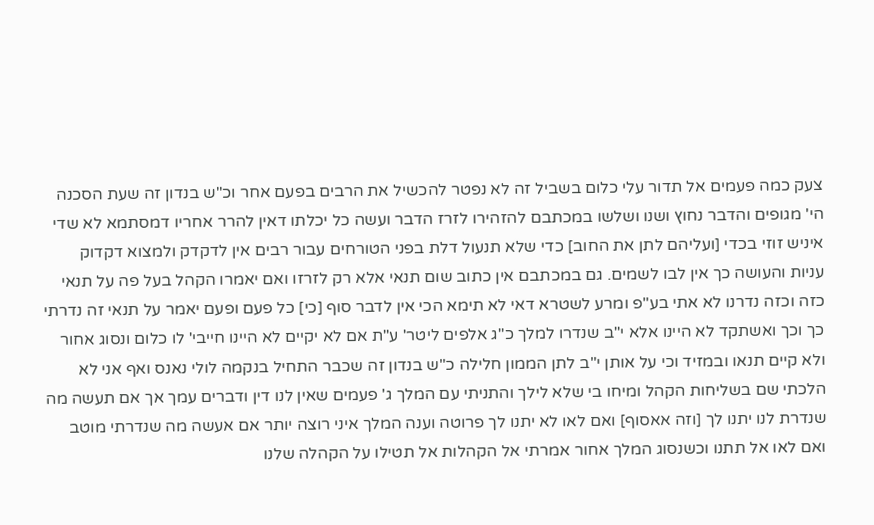צעק כמה פעמים אל תדור עלי כלום בשביל זה לא נפטר להכשיל את הרבים בפעם אחר וכ"ש בנדון זה שעת הסכנה הי' מגופים והדבר נחוץ ושנו ושלשו במכתבם להזהירו לזרז הדבר ועשה כל יכלתו דאין להרר אחריו דמסתמא לא שדי איניש זוזי בכדי [ועליהם לתן את החוב] כדי שלא תנעול דלת בפני הטורחים עבור רבים אין לדקדק ולמצוא דקדוק עניות והעושה כך אין לבו לשמים. גם במכתבם אין כתוב שום תנאי אלא רק לזרזו ואם יאמרו הקהל בעל פה על תנאי כזה וכזה נדרנו לא אתי בע"פ ומרע לשטרא דאי לא תימא הכי אין לדבר סוף [כי] כל פעם ופעם יאמר על תנאי זה נדרתי כך וכך ואשתקד לא היינו אלא י"ב שנדרו למלך כ"ג אלפים ליטר' ע"ת אם לא יקיים לא היינו חייבי' לו כלום ונסוג אחור ולא קיים תנאו ובמזיד וכי על אותן י"ב לתן הממון חלילה כ"ש בנדון זה שכבר התחיל בנקמה לולי נאנס ואף אני לא הלכתי שם בשליחות הקהל ומיחו בי שלא לילך והתניתי עם המלך ג' פעמים שאין לנו דין ודברים עמך אך אם תעשה מה שנדרת לנו יתנו לך [וזה אאסוף] ואם לאו לא יתנו לך פרוטה וענה המלך איני רוצה יותר אם אעשה מה שנדרתי מוטב ואם לאו אל תתנו וכשנסוג המלך אחור אמרתי אל הקהלות אל תטילו על הקהלה שלנו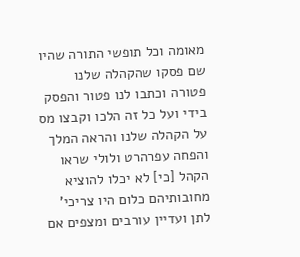מאומה וכל תופשי התורה שהיו שם פסקו שהקהלה שלנו פטורה וכתבו לנו פטור והפסק בידי ועל כל זה הלכו וקבצו מס על הקהלה שלנו והראה המלך והפחה עפרהרט ולולי שראו הקהל [כי] לא יכלו להוציא מחובותיהם כלום היו צריכי' לתן ועדיין עורבים ומצפים אם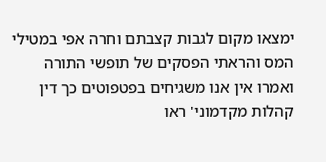ימצאו מקום לגבות קצבתם וחרה אפי במטילי המס והראתי הפסקים של תופשי התורה ואמרו אין אנו משגיחים בפטפוטים כך דין קהלות מקדמוני' ראו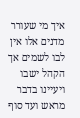איך מי שעורר מדנים אלו אין לבו לשמים אך הקהל ישבו ויעיינו בדבר מראש ועד סוף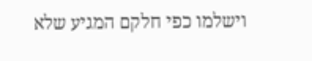וישלמו כפי חלקם המגיע שלא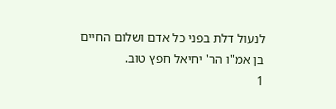לנעול דלת בפני כל אדם ושלום החיים בן אמ"ו הר' יחיאל חפץ טוב.
1